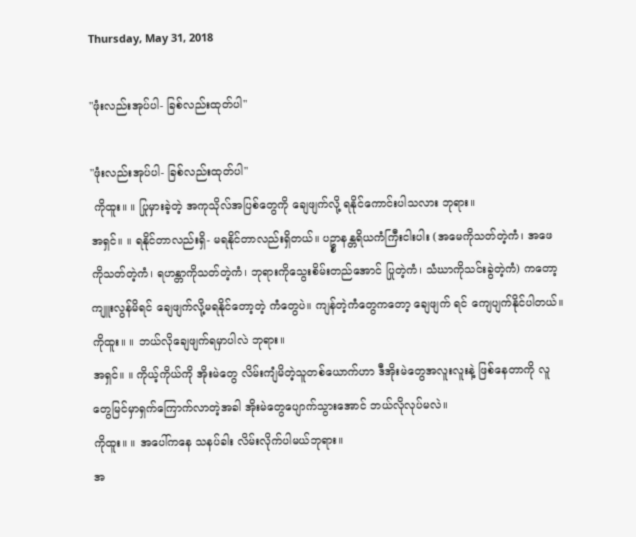Thursday, May 31, 2018

"ဖုံးလည်းအုပ်ပါ- ခြစ်လည်းထုတ်ပါ"

"ဖုံးလည်းအုပ်ပါ- ခြစ်လည်းထုတ်ပါ"
 ကိုထူး။ ။ ပြုမှားခဲ့တဲ့ အကုသိုလ်အပြစ်တွေကို ချေဖျက်လို့ ရနိုင်ကောင်းပါသလား ဘုရား။
အရှင်။ ။ ရနိုင်တာလည်းရှိ- မရနိုင်တာလည်းရှိတယ်။ ပဥ္စာနန္တရိယကံကြီးငါးပါး (အမေကိုသတ်တဲ့ကံ၊ အဖေကိုသတ်တဲ့ကံ၊ ရဟန္တာကိုသတ်တဲ့ကံ၊ ဘုရားကိုသွေးစိမ်းတည်အောင် ပြုတဲ့ကံ၊ သံဃာကိုသင်းခွဲတဲ့ကံ) ကတော့ ကျူးလွန်မိရင် ချေဖျက်လို့မရနိုင်တော့တဲ့ ကံတွေပဲ။ ကျန်တဲ့ကံတွေကတော့ ချေဖျက် ရင် ကျေပျက်နိုင်ပါတယ်။
ကိုထူး။ ။ ဘယ်လိုချေဖျက်ရမှာပါလဲ ဘုရား။
အရှင်။ ။ ကိုယ့်ကိုယ်ကို အိုးမဲတွေ လိမ်းကျံမိတဲ့သူတစ်ယောက်ဟာ ဒီအိုးမဲတွေအလူးလူးနဲ့ ဖြစ်နေတာကို လူတွေမြင်မှာရှက်ကြောက်လာတဲ့အခါ အိုးမဲတွေပျောက်သွားအောင် ဘယ်လိုလုပ်မလဲ။
ကိုထူး။ ။ အပေါ်ကနေ သနပ်ခါး လိမ်းလိုက်ပါမယ်ဘုရား။
အ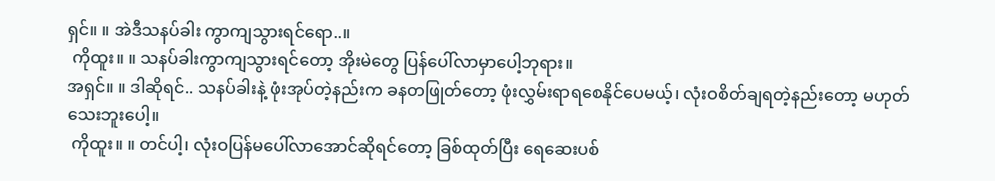ရှင်။ ။ အဲဒီသနပ်ခါး ကွာကျသွားရင်ရော..။
 ကိုထူး။ ။ သနပ်ခါးကွာကျသွားရင်တော့ အိုးမဲတွေ ပြန်ပေါ်လာမှာပေါ့ဘုရား။
အရှင်။ ။ ဒါဆိုရင်.. သနပ်ခါးနဲ့ ဖုံးအုပ်တဲ့နည်းက ခနတဖြုတ်တော့ ဖုံးလွှမ်းရာရစေနိုင်ပေမယ့်၊ လုံးဝစိတ်ချရတဲ့နည်းတော့ မဟုတ်သေးဘူးပေါ့။
 ကိုထူး။ ။ တင်ပါ့၊ လုံးဝပြန်မပေါ်လာအောင်ဆိုရင်တော့ ခြစ်ထုတ်ပြီး ရေဆေးပစ်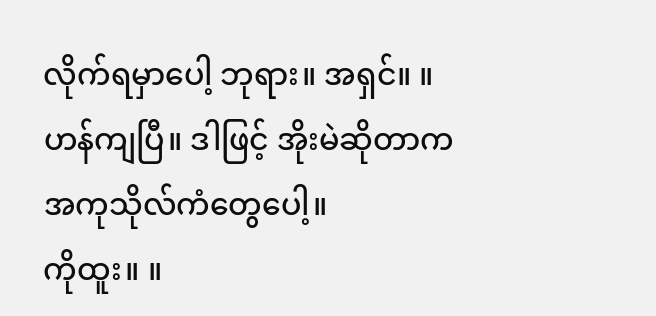လိုက်ရမှာပေါ့ ဘုရား။ အရှင်။ ။ ဟန်ကျပြီ။ ဒါဖြင့် အိုးမဲဆိုတာက အကုသိုလ်ကံတွေပေါ့။
ကိုထူး။ ။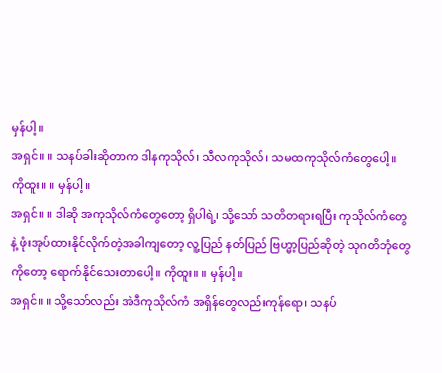မှန်ပါ့။
အရှင်။ ။ သနပ်ခါးဆိုတာက ဒါနကုသိုလ်၊ သီလကုသိုလ်၊ သမထကုသိုလ်ကံတွေပေါ့။
ကိုထူး။ ။ မှန်ပါ့။
အရှင်။ ။ ဒါဆို အကုသိုလ်ကံတွေတော့ ရှိပါရဲ့၊ သို့သော် သတိတရားရပြီး ကုသိုလ်ကံတွေနဲ့ ဖုံးအုပ်ထားနိုင်လိုက်တဲ့အခါကျတော့ လူ့ပြည် နတ်ပြည် ဗြဟ္မာ့ပြည်ဆိုတဲ့ သုဂတိဘုံတွေ ကိုတော့ ရောက်နိုင်သေးတာပေါ့။ ကိုထူး။ ။ မှန်ပါ့။
အရှင်။ ။ သို့သော်လည်း အဲဒီကုသိုလ်ကံ အရှိန်တွေလည်းကုန်ရော၊ သနပ်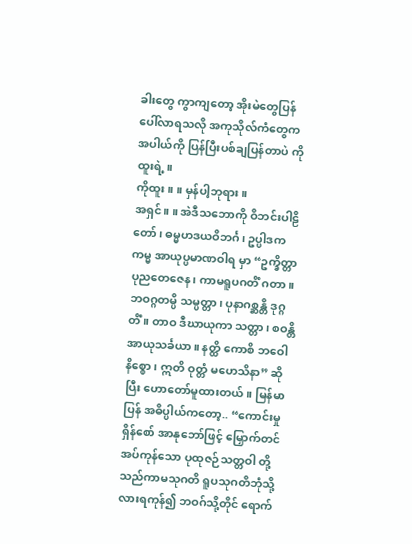ခါးတွေ ကွာကျတော့ အိုးမဲတွေပြန်ပေါ်လာရသလို အကုသိုလ်ကံတွေက အပါယ်ကို ပြန်ပြီးပစ်ချပြန်တာပဲ ကိုထူးရဲ့။
ကိုထူး။ ။ မှန်ပါ့ဘုရား။
အရှင်။ ။ အဲဒီသဘောကို ဝိဘင်းပါဠိတော်၊ ဓမ္မဟဒယဝိဘင်္ဂ၊ ဥပ္ပါဒကကမ္မ အာယုပ္ပမာဏဝါရ မှာ “ဥက္ခိတ္တာ ပုညတေဇေန၊ ကာမရူပဂတိံ ဂတာ။ ဘဝဂ္ဂတမ္ပိ သမ္ပတ္တာ၊ ပုနာဂစ္ဆန္တိ ဒုဂ္ဂတိံ။ တာဝ ဒီဃာယုကာ သတ္တာ၊ စဝန္တိ အာယုသင်္ခယာ။ နတ္ထိ ကောစိ ဘဝေါ နိစ္စော၊ ဣတိ ဝုတ္တံ မဟေသိနာ” ဆိုပြီး ဟောတော်မူထားတယ်။ မြန်မာပြန် အဓိပ္ပါယ်ကတော့.. “ကောင်းမှု ရှိန်စော် အာနုဘော်ဖြင့် မြှောက်တင်အပ်ကုန်သော ပုထုဇဉ်သတ္တဝါ တို့သည်ကာမသုဂတိ ရူပသုဂတိဘုံသို့ လားရကုန်၍ ဘဝဂ်သို့တိုင် ရောက်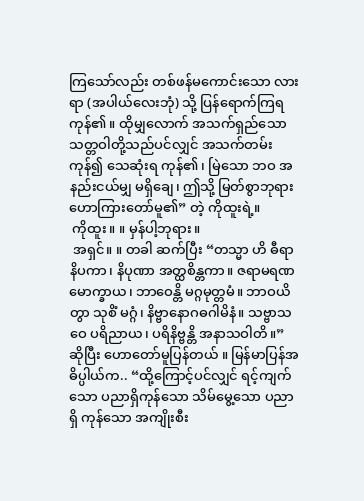ကြသော်လည်း တစ်ဖန်မကောင်းသော လားရာ (အပါယ်လေးဘုံ) သို့ ပြန်ရောက်ကြရကုန်၏။ ထိုမျှလောက် အသက်ရှည်သော သတ္တဝါတို့သည်ပင်လျှင် အသက်တမ်းကုန်၍ သေဆုံးရ ကုန်၏၊ မြဲသော ဘဝ အနည်းငယ်မျှ မရှိချေ၊ ဤသို့ မြတ်စွာဘုရား ဟောကြားတော်မူ၏” တဲ့ ကိုထူးရဲ့။
 ကိုထူး။ ။ မှန်ပါ့ဘုရား။
 အရှင်။ ။ တခါ ဆက်ပြီး “တသ္မာ ဟိ ဓီရာ နိပကာ၊ နိပုဏာ အတ္ထစိန္တကာ။ ဇရာမရဏမောက္ခာယ၊ ဘာဝေန္တိ မဂ္ဂမုတ္တမံ။ ဘာဝယိတွာ သုစိံ မဂ္ဂံ၊ နိဗ္ဗာနောဂဓဂါမိနံ။ သဗ္ဗာသဝေ ပရိညာယ၊ ပရိနိဗ္ဗန္တိ အနာသဝါတိ။” ဆိုပြီး ဟောတော်မူပြန်တယ် ။ မြန်မာပြန်အဓိပ္ပါယ်က.. “ထို့ကြောင့်ပင်လျှင် ရင့်ကျက်သော ပညာရှိကုန်သော သိမ်မွေ့သော ပညာရှိ ကုန်သော အကျိုးစီး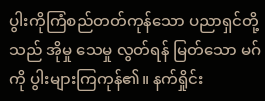ပွါးကိုကြံစည်တတ်ကုန်သော ပညာရှင်တို့သည် အိုမှု သေမှု လွတ်ရန် မြတ်သော မဂ်ကို ပွါးများကြကုန်၏။ နက်ရှိုင်း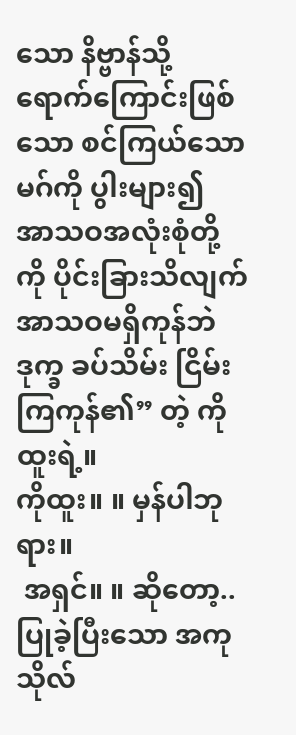သော နိဗ္ဗာန်သို့ ရောက်ကြောင်းဖြစ်သော စင်ကြယ်သော မဂ်ကို ပွါးများ၍ အာသဝအလုံးစုံတို့ကို ပိုင်းခြားသိလျက် အာသဝမရှိကုန်ဘဲ ဒုက္ခ ခပ်သိမ်း ငြိမ်းကြကုန်၏” တဲ့ ကိုထူးရဲ့။
ကိုထူး။ ။ မှန်ပါဘုရား။
 အရှင်။ ။ ဆိုတော့.. ပြုခဲ့ပြီးသော အကုသိုလ်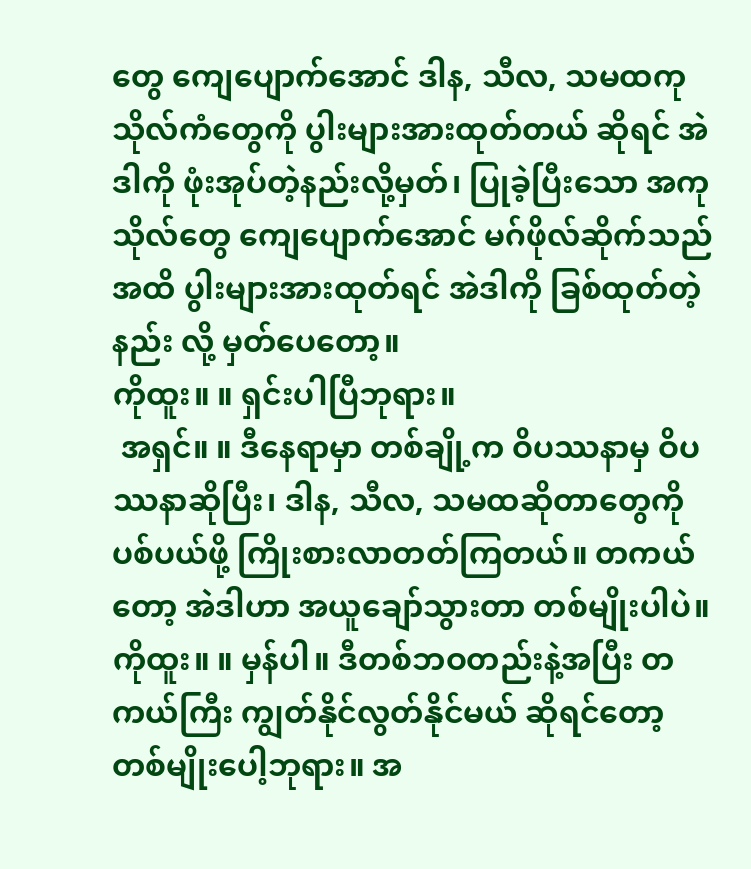တွေ ကျေပျောက်အောင် ဒါန, သီလ, သမထကုသိုလ်ကံတွေကို ပွါးများအားထုတ်တယ် ဆိုရင် အဲဒါကို ဖုံးအုပ်တဲ့နည်းလို့မှတ်၊ ပြုခဲ့ပြီးသော အကုသိုလ်တွေ ကျေပျောက်အောင် မဂ်ဖိုလ်ဆိုက်သည်အထိ ပွါးများအားထုတ်ရင် အဲဒါကို ခြစ်ထုတ်တဲ့နည်း လို့ မှတ်ပေတော့။
ကိုထူး။ ။ ရှင်းပါပြီဘုရား။
 အရှင်။ ။ ဒီနေရာမှာ တစ်ချို့က ဝိပဿနာမှ ဝိပဿနာဆိုပြီး၊ ဒါန, သီလ, သမထဆိုတာတွေကို ပစ်ပယ်ဖို့ ကြိုးစားလာတတ်ကြတယ်။ တကယ်တော့ အဲဒါဟာ အယူချော်သွားတာ တစ်မျိုးပါပဲ။
ကိုထူး။ ။ မှန်ပါ။ ဒီတစ်ဘဝတည်းနဲ့အပြီး တကယ်ကြီး ကျွတ်နိုင်လွတ်နိုင်မယ် ဆိုရင်တော့ တစ်မျိုးပေါ့ဘုရား။ အ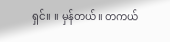ရှင်။ ။ မှန်တယ်။ တကယ်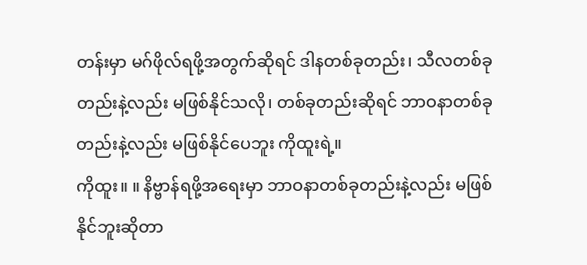တန်းမှာ မဂ်ဖိုလ်ရဖို့အတွက်ဆိုရင် ဒါနတစ်ခုတည်း၊ သီလတစ်ခုတည်းနဲ့လည်း မဖြစ်နိုင်သလို၊ တစ်ခုတည်းဆိုရင် ဘာဝနာတစ်ခုတည်းနဲ့လည်း မဖြစ်နိုင်ပေဘူး ကိုထူးရဲ့။
ကိုထူး။ ။ နိဗ္ဗာန်ရဖို့အရေးမှာ ဘာဝနာတစ်ခုတည်းနဲ့လည်း မဖြစ်နိုင်ဘူးဆိုတာ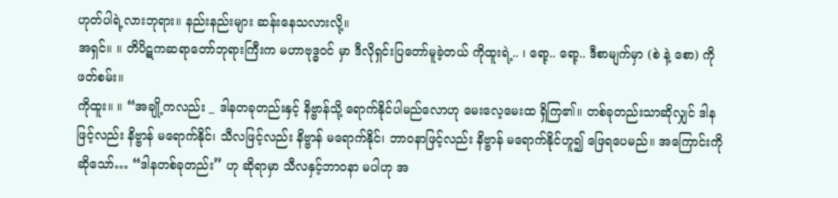ဟုတ်ပါရဲ့လားဘုရား။ နည်းနည်းများ ဆန်းနေသလားလို့။
အရှင်။ ။ တိပိဋကဆရာတော်ဘုရားကြီးက မဟာဗုဒ္ဓဝင် မှာ ဒီလိုရှင်းပြတော်မူခဲ့တယ် ကိုထူးရဲ့.. ၊ ရော့.. ရော့.. ဒီစာမျက်မှာ (စဲ နဲ့ စော) ကို ဖတ်စမ်း။
ကိုထူး။ ။ “အချို့ကလည်း _ ဒါနတခုတည်းနှင့် နိဗ္ဗာန်သို့ ရောက်နိုင်ပါမည်လောဟု မေးလေ့မေးထ ရှိကြ၏။ တစ်ခုတည်းသာဆိုလျှင် ဒါနဖြင့်လည်း နိဗ္ဗာန် မရောက်နိုင်၊ သီလဖြင့်လည်း နိဗ္ဗာန် မရောက်နိုင်၊ ဘာဝနာဖြင့်လည်း နိဗ္ဗာန် မရောက်နိုင်ဟူ၍ ဖြေရပေမည်။ အကြောင်းကိုဆိုသော်… “ဒါနတစ်ခုတည်း” ဟု ဆိုရာမှာ သီလနှင့်ဘာဝနာ မပါဟု အ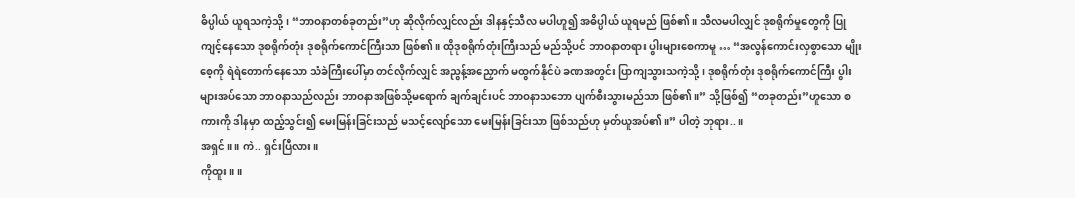ဓိပ္ပါယ် ယူရသကဲ့သို့၊ “ဘာဝနာတစ်ခုတည်း”ဟု ဆိုလိုက်လျှင်လည်း ဒါနနှင့်သီလ မပါဟူ၍ အဓိပ္ပါယ် ယူရမည် ဖြစ်၏။ သီလမပါလျှင် ဒုစရိုက်မှုတွေကို ပြုကျင့်နေသော ဒုစရိုက်တုံး ဒုစရိုက်ကောင်ကြီးသာ ဖြစ်၏။ ထိုဒုစရိုက်တုံးကြီးသည် မည်သို့ပင် ဘာဝနာတရား ပွါးများစေကာမူ … “အလွန်ကောင်းလှစွာသော မျိုးစေ့ကို ရဲရဲတောက်နေသော သံခဲကြီးပေါ်မှာ တင်လိုက်လျှင် အညွန့်အညှောက် မထွက်နိုင်ပဲ ခဏအတွင်း ပြာကျသွားသကဲ့သို့၊ ဒုစရိုက်တုံး ဒုစရိုက်ကောင်ကြီး ပွါးများအပ်သော ဘာဝနာသည်လည်း ဘာဝနာအဖြစ်သို့မရောက် ချက်ချင်းပင် ဘာဝနာသဘော ပျက်စီးသွားမည်သာ ဖြစ်၏။” သို့ဖြစ်၍ “တခုတည်း”ဟူသော စကားကို ဒါနမှာ ထည့်သွင်း၍ မေးမြန်းခြင်းသည် မသင့်လျော်သော မေးမြန်းခြင်းသာ ဖြစ်သည်ဟု မှတ်ယူအပ်၏။” ပါတဲ့ ဘုရား..။
အရှင်။ ။ ကဲ.. ရှင်းပြီလား။
ကိုထူး။ ။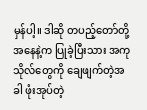မှန်ပါ့။ ဒါဆို တပည့်တော်တို့အနေနဲ့က ပြုခဲ့ပြီးသား အကုသိုလ်တွေကို ချေဖျက်တဲ့အခါ ဖုံးအုပ်တဲ့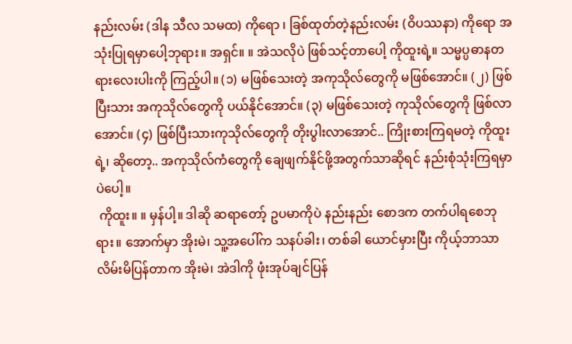နည်းလမ်း (ဒါန သီလ သမထ) ကိုရော ၊ ခြစ်ထုတ်တဲ့နည်းလမ်း (ဝိပဿနာ) ကိုရော အသုံးပြုရမှာပေါ့ဘုရား။ အရှင်။ ။ အဲသလိုပဲ ဖြစ်သင့်တာပေါ့ ကိုထူးရဲ့။ သမ္မပ္ပဓာနတရားလေးပါးကို ကြည့်ပါ။ (၁) မဖြစ်သေးတဲ့ အကုသိုလ်တွေကို မဖြစ်အောင်။ (၂) ဖြစ်ပြီးသား အကုသိုလ်တွေကို ပယ်နိုင်အောင်။ (၃) မဖြစ်သေးတဲ့ ကုသိုလ်တွေကို ဖြစ်လာအောင်။ (၄) ဖြစ်ပြီးသားကုသိုလ်တွေကို တိုးပွါးလာအောင်.. ကြိုးစားကြရမတဲ့ ကိုထူးရဲ့၊ ဆိုတော့.. အကုသိုလ်ကံတွေကို ချေဖျက်နိုင်ဖို့အတွက်သာဆိုရင် နည်းစုံသုံးကြရမှာပဲပေါ့။
 ကိုထူး။ ။ မှန်ပါ့။ ဒါဆို ဆရာတော့် ဥပမာကိုပဲ နည်းနည်း စောဒက တက်ပါရစေဘုရား။ အောက်မှာ အိုးမဲ၊ သူ့အပေါ်က သနပ်ခါး၊ တစ်ခါ ယောင်မှားပြီး ကိုယ့်ဘာသာ လိမ်းမိပြန်တာက အိုးမဲ၊ အဲဒါကို ဖုံးအုပ်ချင်ပြန်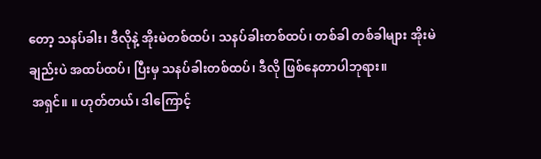တော့ သနပ်ခါး၊ ဒီလိုနဲ့ အိုးမဲတစ်ထပ်၊ သနပ်ခါးတစ်ထပ်၊ တစ်ခါ တစ်ခါများ အိုးမဲချည်းပဲ အထပ်ထပ်၊ ပြီးမှ သနပ်ခါးတစ်ထပ်၊ ဒီလို ဖြစ်နေတာပါဘုရား။
 အရှင်။ ။ ဟုတ်တယ်၊ ဒါကြောင့်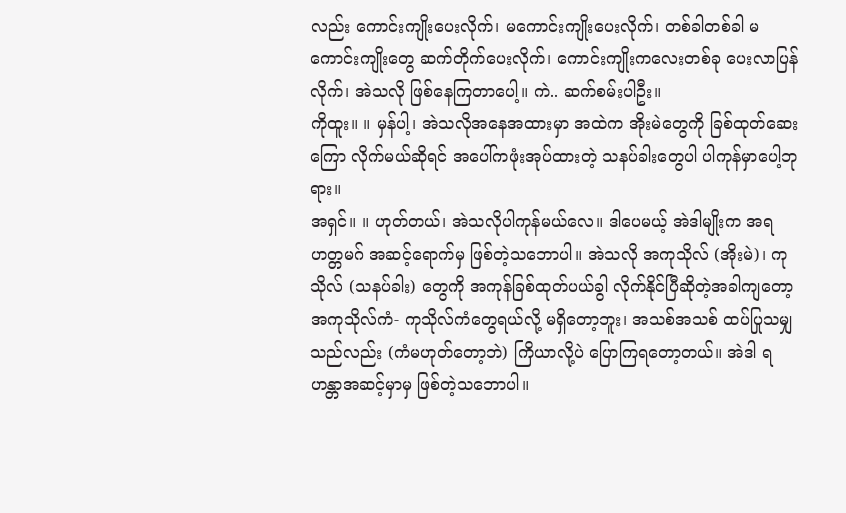လည်း ကောင်းကျိုးပေးလိုက်၊ မကောင်းကျိုးပေးလိုက်၊ တစ်ခါတစ်ခါ မကောင်းကျိုးတွေ ဆက်တိုက်ပေးလိုက်၊ ကောင်းကျိုးကလေးတစ်ခု ပေးလာပြန်လိုက်၊ အဲသလို ဖြစ်နေကြတာပေါ့။ ကဲ.. ဆက်စမ်းပါဦး။
ကိုထူး။ ။ မှန်ပါ့၊ အဲသလိုအနေအထားမှာ အထဲက အိုးမဲတွေကို ခြစ်ထုတ်ဆေးကြော လိုက်မယ်ဆိုရင် အပေါ်ကဖုံးအုပ်ထားတဲ့ သနပ်ခါးတွေပါ ပါကုန်မှာပေါ့ဘုရား။
အရှင်။ ။ ဟုတ်တယ်၊ အဲသလိုပါကုန်မယ်လေ။ ဒါပေမယ့် အဲဒါမျိုးက အရဟတ္တမဂ် အဆင့်ရောက်မှ ဖြစ်တဲ့သဘောပါ။ အဲသလို အကုသိုလ် (အိုးမဲ)၊ ကုသိုလ် (သနပ်ခါး) တွေကို အကုန်ခြစ်ထုတ်ပယ်ခွါ လိုက်နိုင်ပြီဆိုတဲ့အခါကျတော့ အကုသိုလ်ကံ- ကုသိုလ်ကံတွေရယ်လို့ မရှိတော့ဘူး၊ အသစ်အသစ် ထပ်ပြုသမျှသည်လည်း (ကံမဟုတ်တော့ဘဲ) ကြိယာလို့ပဲ ပြောကြရတော့တယ်။ အဲဒါ ရဟန္တာအဆင့်မှာမှ ဖြစ်တဲ့သဘောပါ။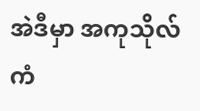အဲဒီမှာ အကုသိုလ်ကံ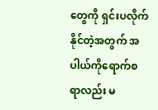တွေကို ရှင်းပလိုက်နိုင်တဲ့အတွက် အပါယ်ကိုရောက်စရာလည်း မ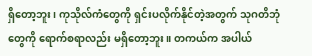ရှိတော့ဘူး၊ ကုသိုလ်ကံတွေကို ရှင်းပလိုက်နိုင်တဲ့အတွက် သုဂတိဘုံတွေကို ရောက်စရာလည်း မရှိတော့ဘူး။ တကယ်က အပါယ်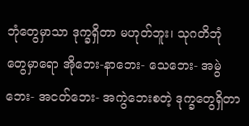ဘုံတွေမှာသာ ဒုက္ခရှိတာ မဟုတ်ဘူး၊ သုဂတိဘုံတွေမှာရော အိုဘေး-နာဘေး- သေဘေး- အမွဲဘေး- အငတ်ဘေး- အကွဲဘေးစတဲ့ ဒုက္ခတွေရှိတာ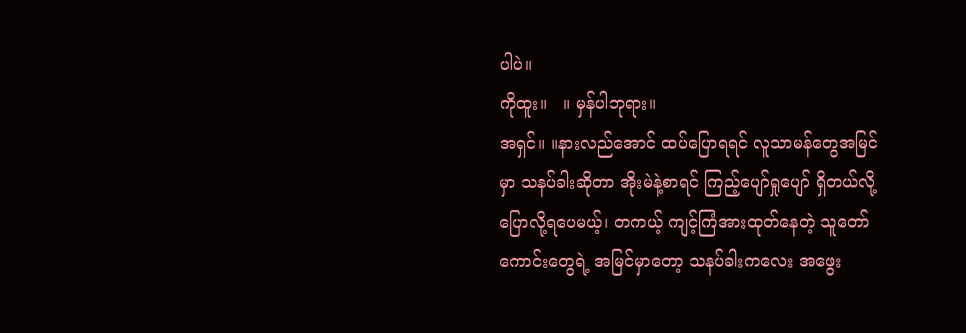ပါပဲ။
ကိုထူး။   ။ မှန်ပါဘုရား။
အရှင်။ ။နားလည်အောင် ထပ်ပြောရရင် လူသာမန်တွေအမြင်မှာ သနပ်ခါးဆိုတာ အိုးမဲနဲ့စာရင် ကြည့်ပျော်ရှုပျော် ရှိတယ်လို့ ပြောလို့ရပေမယ့်၊ တကယ့် ကျင့်ကြံအားထုတ်နေတဲ့ သူတော်ကောင်းတွေရဲ့ အမြင်မှာတော့ သနပ်ခါးကလေး အဖွေး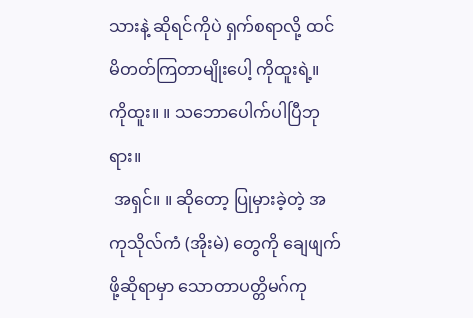သားနဲ့ ဆိုရင်ကိုပဲ ရှက်စရာလို့ ထင်မိတတ်ကြတာမျိုးပေါ့ ကိုထူးရဲ့။
ကိုထူး။ ။ သဘောပေါက်ပါပြီဘုရား။
 အရှင်။ ။ ဆိုတော့ ပြုမှားခဲ့တဲ့ အကုသိုလ်ကံ (အိုးမဲ) တွေကို ချေဖျက်ဖို့ဆိုရာမှာ သောတာပတ္တိမဂ်ကု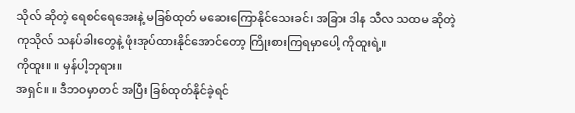သိုလ် ဆိုတဲ့ ရေစင်ရေအေးနဲ့ မခြစ်ထုတ် မဆေးကြောနိုင်သေးခင်၊ အခြား ဒါန သီလ သထမ ဆိုတဲ့ ကုသိုလ် သနပ်ခါးတွေနဲ့ ဖုံးအုပ်ထားနိုင်အောင်တော့ ကြိုးစားကြရမှာပေါ့ ကိုထူးရဲ့။
ကိုထူး။ ။ မှန်ပါ့ဘုရား။
အရှင်။ ။ ဒီဘဝမှာတင် အပြီး ခြစ်ထုတ်နိုင်ခဲ့ရင်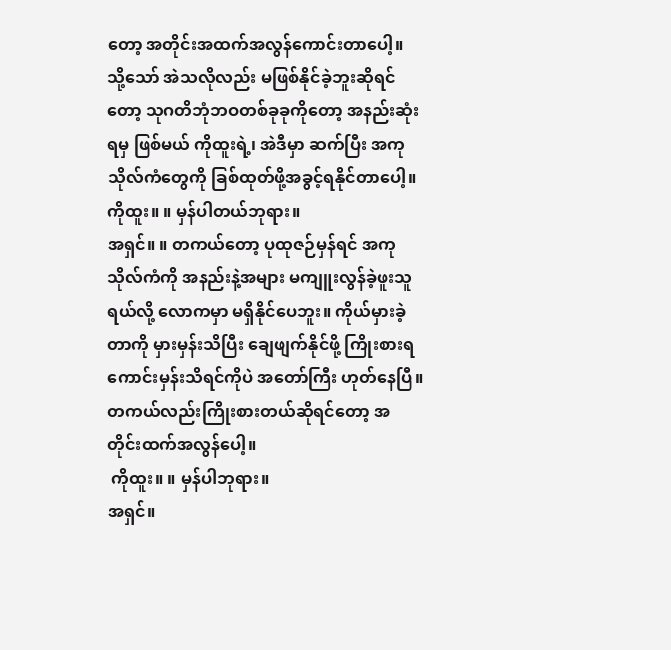တော့ အတိုင်းအထက်အလွန်ကောင်းတာပေါ့။ သို့သော် အဲသလိုလည်း မဖြစ်နိုင်ခဲ့ဘူးဆိုရင်တော့ သုဂတိဘုံဘဝတစ်ခုခုကိုတော့ အနည်းဆုံးရမှ ဖြစ်မယ် ကိုထူးရဲ့၊ အဲဒီမှာ ဆက်ပြီး အကုသိုလ်ကံတွေကို ခြစ်ထုတ်ဖို့အခွင့်ရနိုင်တာပေါ့။
ကိုထူး။ ။ မှန်ပါတယ်ဘုရား။
အရှင်။ ။ တကယ်တော့ ပုထုဇဉ်မှန်ရင် အကုသိုလ်ကံကို အနည်းနဲ့အများ မကျူးလွန်ခဲ့ဖူးသူရယ်လို့ လောကမှာ မရှိနိုင်ပေဘူး။ ကိုယ်မှားခဲ့တာကို မှားမှန်းသိပြီး ချေဖျက်နိုင်ဖို့ ကြိုးစားရကောင်းမှန်းသိရင်ကိုပဲ အတော်ကြီး ဟုတ်နေပြီ။ တကယ်လည်းကြိုးစားတယ်ဆိုရင်တော့ အတိုင်းထက်အလွန်ပေါ့။
 ကိုထူး။ ။ မှန်ပါဘုရား။
အရှင်။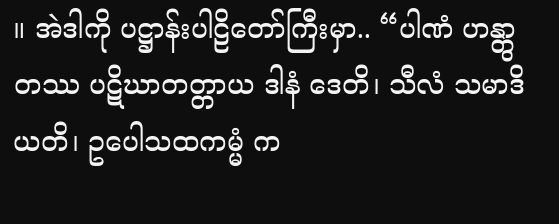။ အဲဒါကို ပဋ္ဌာန်းပါဠိတော်ကြီးမှာ.. “ပါဏံ ဟန္တွာ တဿ ပဋိဃာတတ္တာယ ဒါနံ ဒေတိ၊ သီလံ သမာဒိယတိ၊ ဥပေါသထကမ္မံ က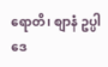ရောတိ၊ စျာနံ ဥပ္ပါဒေ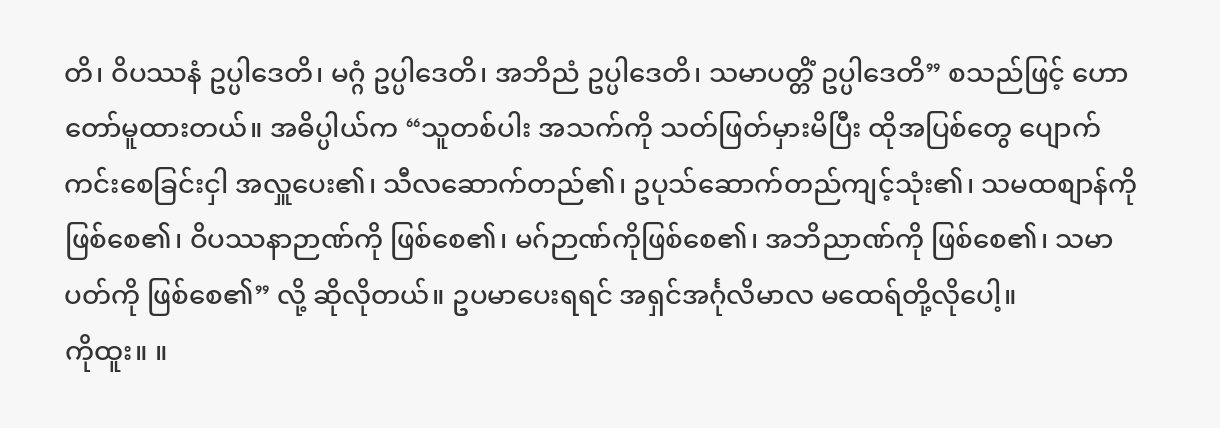တိ၊ ဝိပဿနံ ဥပ္ပါဒေတိ၊ မဂ္ဂံ ဥပ္ပါဒေတိ၊ အဘိညံ ဥပ္ပါဒေတိ၊ သမာပတ္တိံ ဥပ္ပါဒေတိ” စသည်ဖြင့် ဟောတော်မူထားတယ်။ အဓိပ္ပါယ်က “သူတစ်ပါး အသက်ကို သတ်ဖြတ်မှားမိပြီး ထိုအပြစ်တွေ ပျောက်ကင်းစေခြင်းငှါ အလှူပေး၏၊ သီလဆောက်တည်၏၊ ဥပုသ်ဆောက်တည်ကျင့်သုံး၏၊ သမထစျာန်ကို ဖြစ်စေ၏၊ ဝိပဿနာဉာဏ်ကို ဖြစ်စေ၏၊ မဂ်ဉာဏ်ကိုဖြစ်စေ၏၊ အဘိညာဏ်ကို ဖြစ်စေ၏၊ သမာပတ်ကို ဖြစ်စေ၏” လို့ ဆိုလိုတယ်။ ဥပမာပေးရရင် အရှင်အင်္ဂုလိမာလ မထေရ်တို့လိုပေါ့။
ကိုထူး။ ။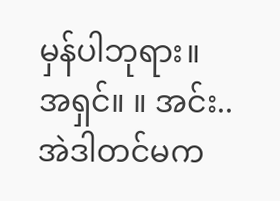မှန်ပါဘုရား။
အရှင်။ ။ အင်း.. အဲဒါတင်မက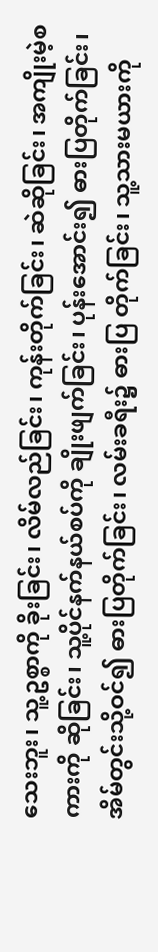သေးဘူး၊ သူ့ဥစ္စာကို ခိုးခြင်း၊ လိမ်လည်ခြင်း၊ ကုန်းတိုက်ခြင်း၊ ဆဲဆိုခြင်း၊ အကျိုးမဲ့စကားကို ဆိုခြင်း၊ သူ့ပိုင်နက်နယ်စပ်ကို ချိုးဖျက်ခြင်း၊ ပုန်းအောင်း၍ ဓားပြတိုက်ခြင်း၊ အိမ်တွင်းသို့ဝင်၍ ဓားပြတိုက်ခြင်း၊ လမ်းခရီး၌ ဓားပြ တိုက်ခြင်း၊ သူ့သားမယားကို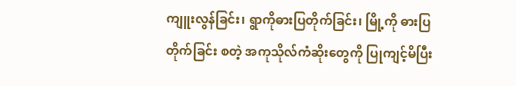ကျူးလွန်ခြင်း၊ ရွာကိုဓားပြတိုက်ခြင်း၊ မြို့ကို ဓားပြတိုက်ခြင်း စတဲ့ အကုသိုလ်ကံဆိုးတွေကို ပြုကျင့်မိပြီး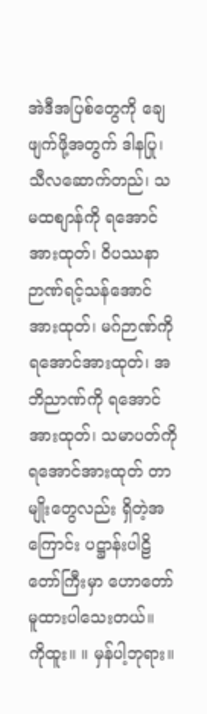အဲဒီအပြစ်တွေကို ချေဖျက်ဖို့အတွက် ဒါနပြု၊ သီလဆောက်တည်၊ သမထစျာန်ကို ရအောင်အားထုတ်၊ ဝိပဿနာဉာဏ်ရင့်သန်အောင်အားထုတ်၊ မဂ်ဉာဏ်ကိုရအောင်အားထုတ်၊ အဘိညာဏ်ကို ရအောင်အားထုတ်၊ သမာပတ်ကို ရအောင်အားထုတ် တာမျိုးတွေလည်း ရှိတဲ့အကြောင်း ပဋ္ဌာန်းပါဠိတော်ကြီးမှာ ဟောတော်မူထားပါသေးတယ်။
ကိုထူး။ ။ မှန်ပါ့ဘုရား။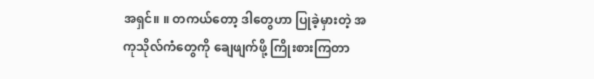အရှင်။ ။ တကယ်တော့ ဒါတွေဟာ ပြုခဲ့မှားတဲ့ အကုသိုလ်ကံတွေကို ချေဖျက်ဖို့ ကြိုးစားကြတာ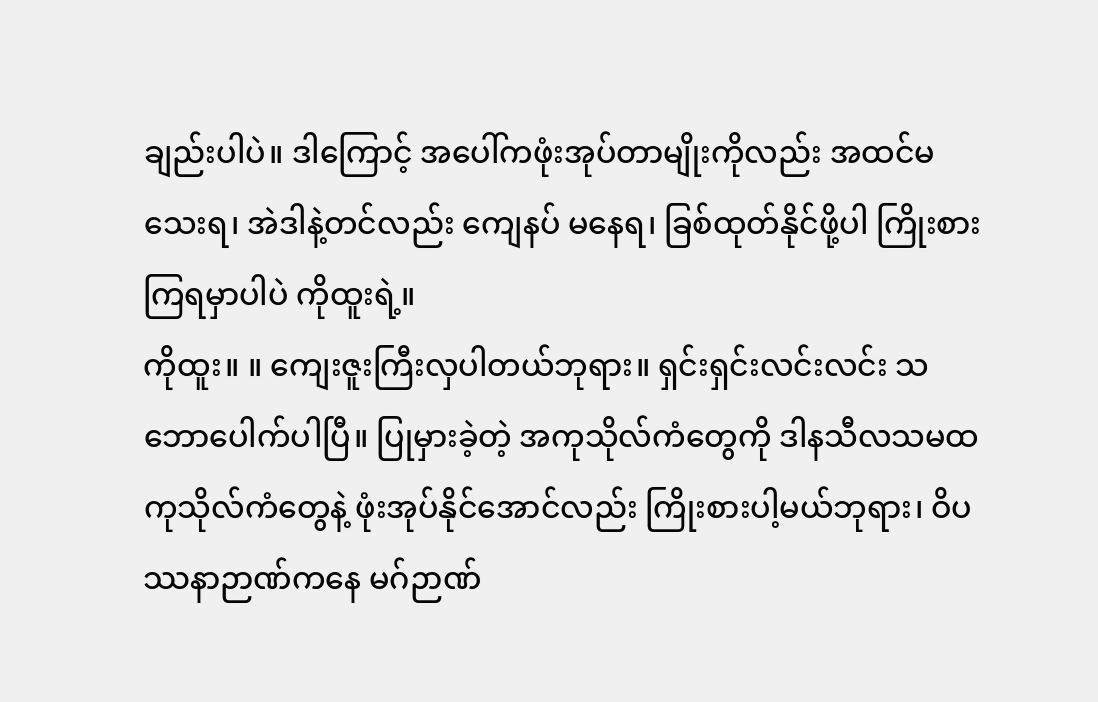ချည်းပါပဲ။ ဒါကြောင့် အပေါ်ကဖုံးအုပ်တာမျိုးကိုလည်း အထင်မသေးရ၊ အဲဒါနဲ့တင်လည်း ကျေနပ် မနေရ၊ ခြစ်ထုတ်နိုင်ဖို့ပါ ကြိုးစားကြရမှာပါပဲ ကိုထူးရဲ့။
ကိုထူး။ ။ ကျေးဇူးကြီးလှပါတယ်ဘုရား။ ရှင်းရှင်းလင်းလင်း သဘောပေါက်ပါပြီ။ ပြုမှားခဲ့တဲ့ အကုသိုလ်ကံတွေကို ဒါနသီလသမထကုသိုလ်ကံတွေနဲ့ ဖုံးအုပ်နိုင်အောင်လည်း ကြိုးစားပါ့မယ်ဘုရား၊ ဝိပဿနာဉာဏ်ကနေ မဂ်ဉာဏ်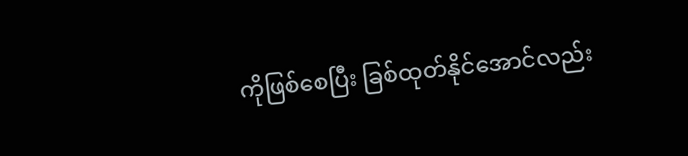ကိုဖြစ်စေပြီး ခြစ်ထုတ်နိုင်အောင်လည်း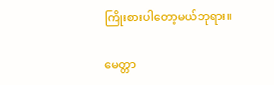ကြိုးစားပါတော့မယ်ဘုရား။

မေတ္တာ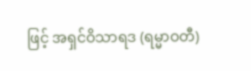ဖြင့် အရှင်ဝိသာရဒ (ရမ္မာဝတီ)